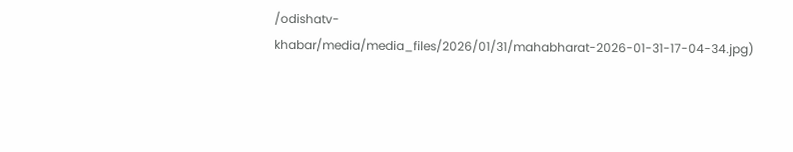/odishatv-khabar/media/media_files/2026/01/31/mahabharat-2026-01-31-17-04-34.jpg)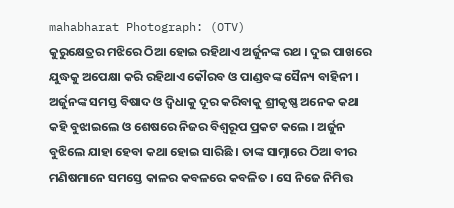mahabharat Photograph: (OTV)
କୁରୁକ୍ଷେତ୍ରର ମଝିରେ ଠିଆ ହୋଇ ରହିଥାଏ ଅର୍ଜୁନଙ୍କ ରଥ । ଦୁଇ ପାଖରେ ଯୁଦ୍ଧକୁ ଅପେକ୍ଷା କରି ରହିଥାଏ କୌରବ ଓ ପାଣ୍ଡବଙ୍କ ସୈନ୍ୟ ବାହିନୀ । ଅର୍ଜୁନଙ୍କ ସମସ୍ତ ବିଷାଦ ଓ ଦ୍ୱିଧାକୁ ଦୂର କରିବାକୁ ଶ୍ରୀକୃଷ୍ଣ ଅନେକ କଥା କହି ବୁଝାଇଲେ ଓ ଶେଷରେ ନିଜର ବିଶ୍ୱରୂପ ପ୍ରକଟ କଲେ । ଅର୍ଜୁନ ବୁଝିଲେ ଯାହା ହେବା କଥା ହୋଇ ସାରିଛି । ତାଙ୍କ ସାମ୍ନାରେ ଠିଆ ବୀର ମଣିଷମାନେ ସମସ୍ତେ କାଳର କବଳରେ କବଳିତ । ସେ ନିଜେ ନିମିତ୍ତ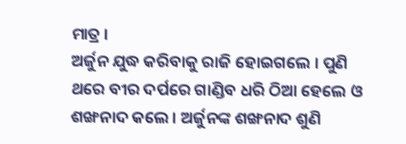ମାତ୍ର ।
ଅର୍ଜୁନ ଯୁଦ୍ଧ କରିବାକୁ ରାଜି ହୋଇଗଲେ । ପୁଣି ଥରେ ବୀର ଦର୍ପରେ ଗାଣ୍ଡିବ ଧରି ଠିଆ ହେଲେ ଓ ଶଙ୍ଖନାଦ କଲେ । ଅର୍ଜୁନଙ୍କ ଶଙ୍ଖନାଦ ଶୁଣି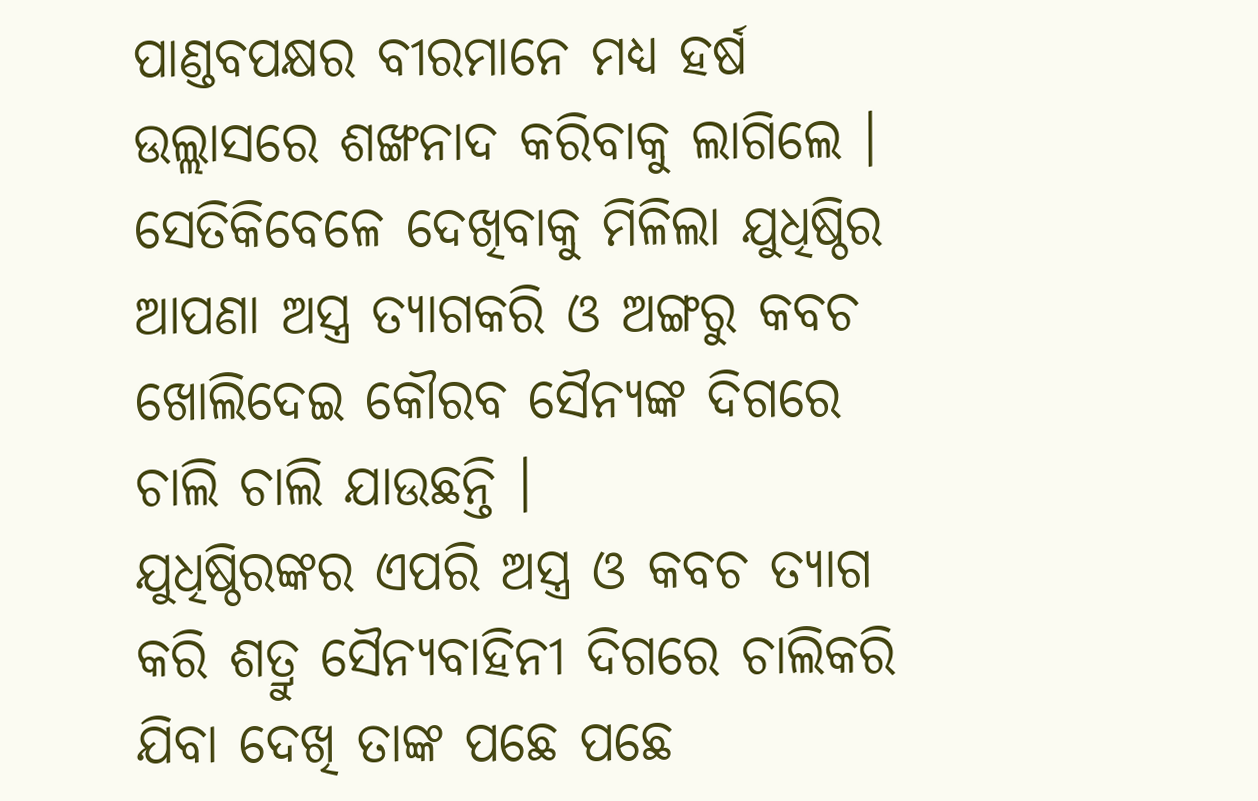ପାଣ୍ଡବପକ୍ଷର ବୀରମାନେ ମଧ୍ୟ ହର୍ଷ ଉଲ୍ଲାସରେ ଶଙ୍ଖନାଦ କରିବାକୁ ଲାଗିଲେ । ସେତିକିବେଳେ ଦେଖିବାକୁ ମିଳିଲା ଯୁଧିଷ୍ଠିର ଆପଣା ଅସ୍ତ୍ର ତ୍ୟାଗକରି ଓ ଅଙ୍ଗରୁ କବଚ ଖୋଲିଦେଇ କୌରବ ସୈନ୍ୟଙ୍କ ଦିଗରେ ଚାଲି ଚାଲି ଯାଉଛନ୍ତି ।
ଯୁଧିଷ୍ଠିରଙ୍କର ଏପରି ଅସ୍ତ୍ର ଓ କବଚ ତ୍ୟାଗ କରି ଶତ୍ରୁ ସୈନ୍ୟବାହିନୀ ଦିଗରେ ଚାଲିକରି ଯିବା ଦେଖି ତାଙ୍କ ପଛେ ପଛେ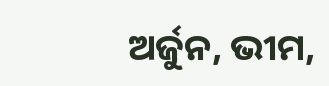ଅର୍ଜୁନ, ଭୀମ,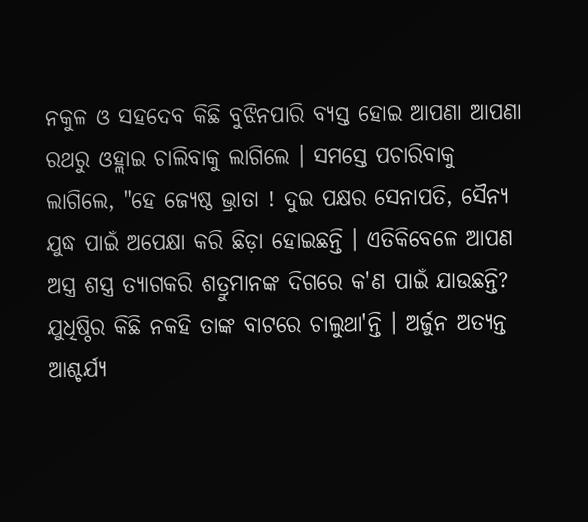ନକୁଳ ଓ ସହଦେବ କିଛି ବୁଝିନପାରି ବ୍ୟସ୍ତ ହୋଇ ଆପଣା ଆପଣା ରଥରୁ ଓହ୍ଲାଇ ଚାଲିବାକୁ ଲାଗିଲେ । ସମସ୍ତେ ପଚାରିବାକୁ ଲାଗିଲେ, "ହେ ଜ୍ୟେଷ୍ଠ ଭ୍ରାତା ! ଦୁଇ ପକ୍ଷର ସେନାପତି, ସୈନ୍ୟ ଯୁଦ୍ଧ ପାଇଁ ଅପେକ୍ଷା କରି ଛିଡ଼ା ହୋଇଛନ୍ତି । ଏତିକିବେଳେ ଆପଣ ଅସ୍ତ୍ର ଶସ୍ତ୍ର ତ୍ୟାଗକରି ଶତ୍ରୁମାନଙ୍କ ଦିଗରେ କ'ଣ ପାଇଁ ଯାଉଛନ୍ତି?
ଯୁଧିଷ୍ଠିର କିଛି ନକହି ତାଙ୍କ ବାଟରେ ଚାଲୁଥା'ନ୍ତି । ଅର୍ଜୁନ ଅତ୍ୟନ୍ତ ଆଶ୍ଚର୍ଯ୍ୟ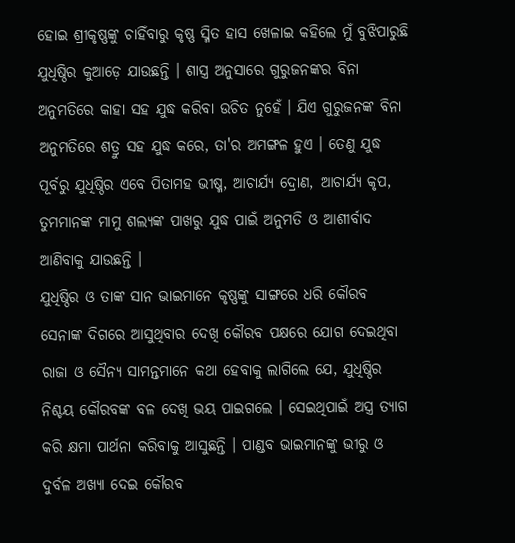ହୋଇ ଶ୍ରୀକୃଷ୍ଣଙ୍କୁ ଚାହିଁବାରୁ କୃଷ୍ଣ ସ୍ମିତ ହାସ ଖେଳାଇ କହିଲେ ମୁଁ ବୁଝିପାରୁଛି ଯୁଧିଷ୍ଠିର କୁଆଡ଼େ ଯାଉଛନ୍ତି । ଶାସ୍ତ୍ର ଅନୁସାରେ ଗୁରୁଜନଙ୍କର ବିନା ଅନୁମତିରେ କାହା ସହ ଯୁଦ୍ଧ କରିବା ଉଚିତ ନୁହେଁ । ଯିଏ ଗୁରୁଜନଙ୍କ ବିନା ଅନୁମତିରେ ଶତ୍ରୁ ସହ ଯୁଦ୍ଧ କରେ, ତା'ର ଅମଙ୍ଗଳ ହୁଏ । ତେଣୁ ଯୁଦ୍ଧ ପୂର୍ବରୁ ଯୁଧିଷ୍ଠିର ଏବେ ପିତାମହ ଭୀଷ୍ମ, ଆଚାର୍ଯ୍ୟ ଦ୍ରୋଣ, ଆଚାର୍ଯ୍ୟ କୃପ, ତୁମମାନଙ୍କ ମାମୁ ଶଲ୍ୟଙ୍କ ପାଖରୁ ଯୁଦ୍ଧ ପାଇଁ ଅନୁମତି ଓ ଆଶୀର୍ବାଦ ଆଣିବାକୁ ଯାଉଛନ୍ତି ।
ଯୁଧିଷ୍ଠିର ଓ ତାଙ୍କ ସାନ ଭାଇମାନେ କୃଷ୍ଣଙ୍କୁ ସାଙ୍ଗରେ ଧରି କୌରବ ସେନାଙ୍କ ଦିଗରେ ଆସୁଥିବାର ଦେଖି କୌରବ ପକ୍ଷରେ ଯୋଗ ଦେଇଥିବା ରାଜା ଓ ସୈନ୍ୟ ସାମନ୍ତମାନେ କଥା ହେବାକୁ ଲାଗିଲେ ଯେ, ଯୁଧିଷ୍ଠିର ନିଶ୍ଚୟ କୌରବଙ୍କ ବଳ ଦେଖି ଭୟ ପାଇଗଲେ । ସେଇଥିପାଇଁ ଅସ୍ତ୍ର ତ୍ୟାଗ କରି କ୍ଷମା ପାର୍ଥନା କରିବାକୁ ଆସୁଛନ୍ତି । ପାଣ୍ଡବ ଭାଇମାନଙ୍କୁ ଭୀରୁ ଓ ଦୁର୍ବଳ ଅଖ୍ୟା ଦେଇ କୌରବ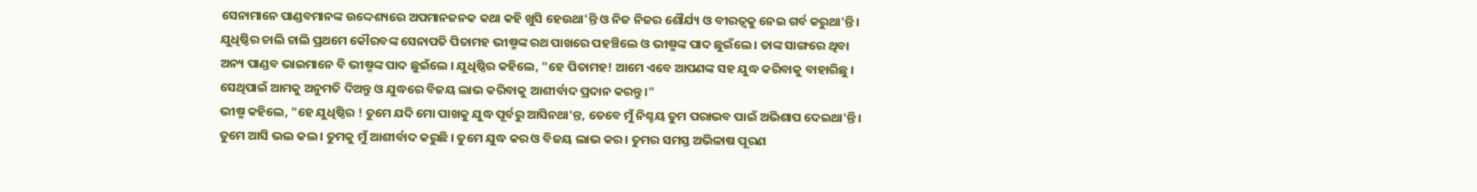ସେନାମାନେ ପାଣ୍ଡବମାନଙ୍କ ଉଦ୍ଦେଶ୍ୟରେ ଅପମାନଜନକ କଥା କହି ଖୁସି ହେଉଥା'ନ୍ତି ଓ ନିଜ ନିଜର ଶୌର୍ଯ୍ୟ ଓ ବୀରତ୍ୱକୁ ନେଇ ଗର୍ବ କରୁଥା'ନ୍ତି ।
ଯୁଧିଷ୍ଠିର ଚାଲି ଚାଲି ପ୍ରଥମେ କୌରବଙ୍କ ସେନାପତି ପିତାମହ ଭୀଷ୍ମଙ୍କ ରଥ ପାଖରେ ପହଞ୍ଚିଲେ ଓ ଭୀଷ୍ମଙ୍କ ପାଦ ଛୁଇଁଲେ । ତାଙ୍କ ସାଙ୍ଗରେ ଥିବା ଅନ୍ୟ ପାଣ୍ଡବ ଭାଇମାନେ ବି ଭୀଷ୍ମଙ୍କ ପାଦ ଛୁଇଁଲେ । ଯୁଧିଷ୍ଠିର କହିଲେ, "ହେ ପିତାମହ! ଆମେ ଏବେ ଆପଣଙ୍କ ସହ ଯୁଦ୍ଧ କରିବାକୁ ବାହାରିଛୁ । ସେଥିପାଇଁ ଆମକୁ ଅନୁମତି ଦିଅନ୍ତୁ ଓ ଯୁଦ୍ଧରେ ବିଜୟ ଲାଭ କରିବାକୁ ଆଶୀର୍ବାଦ ପ୍ରଦାନ କରନ୍ତୁ ।"
ଭୀଷ୍ମ କହିଲେ, "ହେ ଯୁଧିଷ୍ଠିର ! ତୁମେ ଯଦି ମୋ ପାଖକୁ ଯୁଦ୍ଧ ପୂର୍ବରୁ ଆସିନଥା'ନ୍ତ, ତେବେ ମୁଁ ନିଶ୍ଚୟ ତୁମ ପରାଭବ ପାଇଁ ଅଭିଶାପ ଦେଇଥା'ନ୍ତି । ତୁମେ ଆସି ଭଲ କଲ । ତୁମକୁ ମୁଁ ଆଶୀର୍ବାଦ କରୁଛି । ତୁମେ ଯୁଦ୍ଧ କର ଓ ବିଜୟ ଲାଭ କର । ତୁମର ସମସ୍ତ ଅଭିଳାଷ ପୂରଣ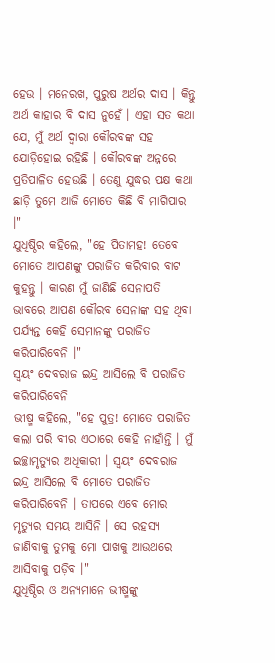ହେଉ । ମନେରଖ, ପୁରୁଷ ଅର୍ଥର ଦାସ । କିନ୍ତୁ ଅର୍ଥ କାହାର ବି ଦାସ ନୁହେଁ । ଏହା ସତ କଥା ଯେ, ମୁଁ ଅର୍ଥ ଦ୍ୱାରା କୌରବଙ୍କ ସହ ଯୋଡ଼ିହୋଇ ରହିଛି । କୌରବଙ୍କ ଅନ୍ନରେ ପ୍ରତିପାଳିତ ହେଉଛି । ତେଣୁ ଯୁଦ୍ଧର ପକ୍ଷ କଥା ଛାଡ଼ି ତୁମେ ଆଜି ମୋତେ କିଛି ବି ମାଗିପାର ।"
ଯୁଧିଷ୍ଠିର କହିଲେ, "ହେ ପିତାମହ! ତେବେ ମୋତେ ଆପଣଙ୍କୁ ପରାଜିତ କରିବାର ବାଟ କୁହନ୍ତୁ । କାରଣ ମୁଁ ଜାଣିଛି ସେନାପତି ଭାବରେ ଆପଣ କୌରବ ସେନାଙ୍କ ସହ ଥିବା ପର୍ଯ୍ୟନ୍ତ କେହି ସେମାନଙ୍କୁ ପରାଜିତ କରିପାରିବେନି ।"
ସ୍ୱୟଂ ଦେବରାଜ ଇନ୍ଦ୍ର ଆସିଲେ ବି ପରାଜିତ କରିପାରିବେନି
ଭୀଷ୍ମ କହିଲେ, "ହେ ପୁତ୍ର! ମୋତେ ପରାଜିତ କଲା ପରି ବୀର ଏଠାରେ କେହି ନାହାଁନ୍ତି । ମୁଁ ଇଚ୍ଛାମୃତ୍ୟୁର ଅଧିକାରୀ । ସ୍ୱୟଂ ଦେବରାଜ ଇନ୍ଦ୍ର ଆସିଲେ ବି ମୋତେ ପରାଜିତ କରିପାରିବେନି । ତାପରେ ଏବେ ମୋର ମୃତ୍ୟୁର ସମୟ ଆସିନି । ସେ ରହସ୍ୟ ଜାଣିବାକୁ ତୁମକୁ ମୋ ପାଖକୁ ଆଉଥରେ ଆସିବାକୁ ପଡ଼ିବ ।"
ଯୁଧିଷ୍ଠିର ଓ ଅନ୍ୟମାନେ ଭୀଷ୍ମଙ୍କୁ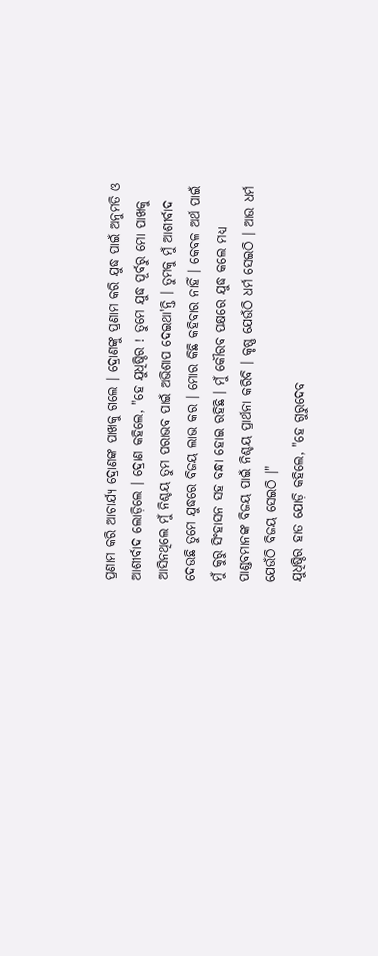ପ୍ରଣାମ କରି ଆଚାର୍ଯ୍ୟ ଦ୍ରୋଣଙ୍କ ପାଖକୁ ଗଲେ । ଦ୍ରୋଣଙ୍କୁ ପ୍ରଣାମ କରି ଯୁଦ୍ଧ ପାଇଁ ଅନୁମତି ଓ ଆଶୀର୍ବାଦ ଲୋଡ଼ିଲେ । ଦ୍ରୋଣ କହିଲେ, "ହେ ଯୁଧିଷ୍ଠିର ! ତୁମେ ଯୁଦ୍ଧ ପୂର୍ବରୁ ମୋ ପାଖକୁ ଆସିନଥିଲେ ମୁଁ ନିଶ୍ଚୟ ତୁମ ପରାଭବ ପାଇଁ ଅଭିଶାପ ଦେଇଥା'ନ୍ତି । ତୁମକୁ ମୁଁ ଆଶୀର୍ବାଦ ଦେଉଛି ତୁମେ ଯୁଦ୍ଧରେ ବିଜୟ ଲାଭ କର । ମୋର କିଛି କହିବାର ନାହିଁ । କେବଳ ଅର୍ଥ ପାଇଁ ମୁଁ କୁରୁ ସିଂହାସନ ସହ ବନ୍ଧା ହୋଇ ରହିଛି । ମୁଁ କୌରବ ପକ୍ଷରେ ଯୁଦ୍ଧ କଲେ ମଧ୍ୟ ପାଣ୍ଡବମାନଙ୍କ ବିଜୟ ପାଇଁ ନିଶ୍ଚୟ ପ୍ରାର୍ଥନା କରିବି । କୃଷ୍ଣ ଯେଉଁଠି ଧର୍ମ ସେଇଠି । ଆଉ ଧର୍ମ ଯେଉଁଠି ବିଜୟ ସେଇଠି ।"
ଯୁଧିଷ୍ଠିର ହାତ ଯୋଡ଼ି କହିଲେ, "ହେ ଗୁରୁଦେବ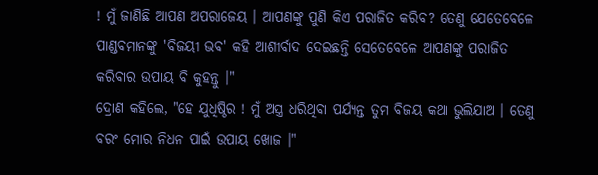! ମୁଁ ଜାଣିଛି ଆପଣ ଅପରାଜେୟ । ଆପଣଙ୍କୁ ପୁଣି କିଏ ପରାଜିତ କରିବ? ତେଣୁ ଯେତେବେଳେ ପାଣ୍ଡବମାନଙ୍କୁ 'ବିଜୟୀ ଭବ' କହି ଆଶୀର୍ବାଦ ଦେଇଛନ୍ତି ସେତେବେଳେ ଆପଣଙ୍କୁ ପରାଜିତ କରିବାର ଉପାୟ ବି କୁହନ୍ତୁ ।"
ଦ୍ରୋଣ କହିଲେ, "ହେ ଯୁଧିଷ୍ଠିର ! ମୁଁ ଅସ୍ତ୍ର ଧରିଥିବା ପର୍ଯ୍ୟନ୍ତ ତୁମ ବିଜୟ କଥା ଭୁଲିଯାଅ । ତେଣୁ ବରଂ ମୋର ନିଧନ ପାଇଁ ଉପାୟ ଖୋଜ ।"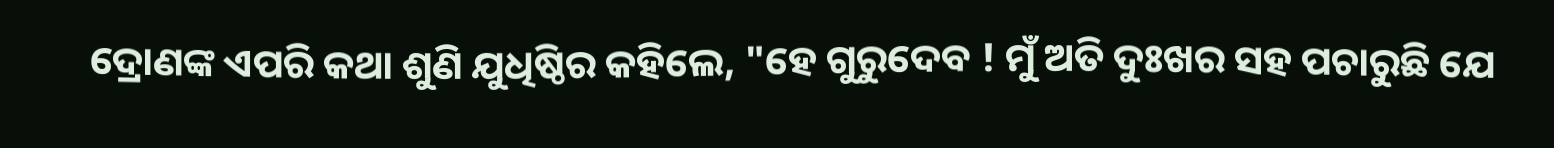ଦ୍ରୋଣଙ୍କ ଏପରି କଥା ଶୁଣି ଯୁଧିଷ୍ଠିର କହିଲେ, "ହେ ଗୁରୁଦେବ ! ମୁଁ ଅତି ଦୁଃଖର ସହ ପଚାରୁଛି ଯେ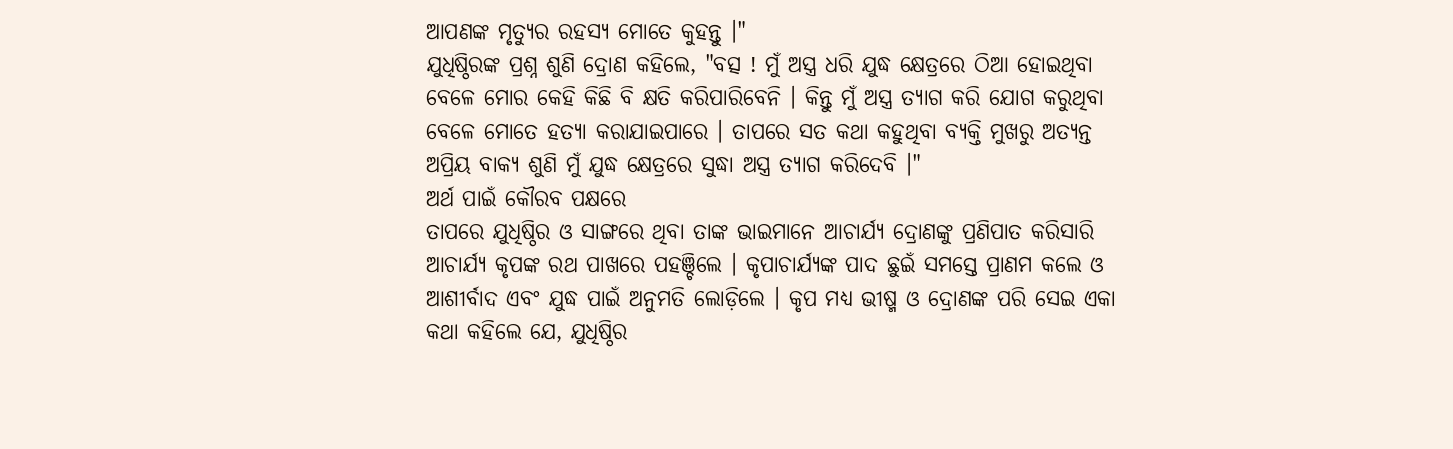ଆପଣଙ୍କ ମୃତ୍ୟୁର ରହସ୍ୟ ମୋତେ କୁହନ୍ତୁ ।"
ଯୁଧିଷ୍ଠିରଙ୍କ ପ୍ରଶ୍ନ ଶୁଣି ଦ୍ରୋଣ କହିଲେ, "ବତ୍ସ ! ମୁଁ ଅସ୍ତ୍ର ଧରି ଯୁଦ୍ଧ କ୍ଷେତ୍ରରେ ଠିଆ ହୋଇଥିବା ବେଳେ ମୋର କେହି କିଛି ବି କ୍ଷତି କରିପାରିବେନି । କିନ୍ତୁ ମୁଁ ଅସ୍ତ୍ର ତ୍ୟାଗ କରି ଯୋଗ କରୁଥିବା ବେଳେ ମୋତେ ହତ୍ୟା କରାଯାଇପାରେ । ତାପରେ ସତ କଥା କହୁଥିବା ବ୍ୟକ୍ତି ମୁଖରୁ ଅତ୍ୟନ୍ତ ଅପ୍ରିୟ ବାକ୍ୟ ଶୁଣି ମୁଁ ଯୁଦ୍ଧ କ୍ଷେତ୍ରରେ ସୁଦ୍ଧା ଅସ୍ତ୍ର ତ୍ୟାଗ କରିଦେବି ।"
ଅର୍ଥ ପାଇଁ କୌରବ ପକ୍ଷରେ
ତାପରେ ଯୁଧିଷ୍ଠିର ଓ ସାଙ୍ଗରେ ଥିବା ତାଙ୍କ ଭାଇମାନେ ଆଚାର୍ଯ୍ୟ ଦ୍ରୋଣଙ୍କୁ ପ୍ରଣିପାତ କରିସାରି ଆଚାର୍ଯ୍ୟ କୃପଙ୍କ ରଥ ପାଖରେ ପହଞ୍ଚିଲେ । କୃପାଚାର୍ଯ୍ୟଙ୍କ ପାଦ ଛୁଇଁ ସମସ୍ତେ ପ୍ରାଣମ କଲେ ଓ ଆଶୀର୍ବାଦ ଏବଂ ଯୁଦ୍ଧ ପାଇଁ ଅନୁମତି ଲୋଡ଼ିଲେ । କୃପ ମଧ୍ୟ ଭୀଷ୍ମ ଓ ଦ୍ରୋଣଙ୍କ ପରି ସେଇ ଏକା କଥା କହିଲେ ଯେ, ଯୁଧିଷ୍ଠିର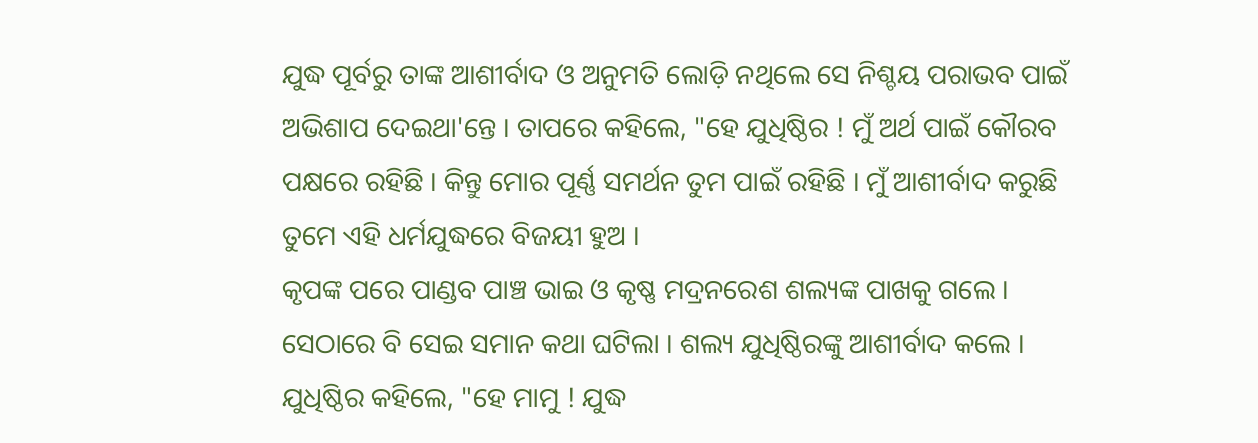ଯୁଦ୍ଧ ପୂର୍ବରୁ ତାଙ୍କ ଆଶୀର୍ବାଦ ଓ ଅନୁମତି ଲୋଡ଼ି ନଥିଲେ ସେ ନିଶ୍ଚୟ ପରାଭବ ପାଇଁ ଅଭିଶାପ ଦେଇଥା'ନ୍ତେ । ତାପରେ କହିଲେ, "ହେ ଯୁଧିଷ୍ଠିର ! ମୁଁ ଅର୍ଥ ପାଇଁ କୌରବ ପକ୍ଷରେ ରହିଛି । କିନ୍ତୁ ମୋର ପୂର୍ଣ୍ଣ ସମର୍ଥନ ତୁମ ପାଇଁ ରହିଛି । ମୁଁ ଆଶୀର୍ବାଦ କରୁଛି ତୁମେ ଏହି ଧର୍ମଯୁଦ୍ଧରେ ବିଜୟୀ ହୁଅ ।
କୃପଙ୍କ ପରେ ପାଣ୍ଡବ ପାଞ୍ଚ ଭାଇ ଓ କୃଷ୍ଣ ମଦ୍ରନରେଶ ଶଲ୍ୟଙ୍କ ପାଖକୁ ଗଲେ । ସେଠାରେ ବି ସେଇ ସମାନ କଥା ଘଟିଲା । ଶଲ୍ୟ ଯୁଧିଷ୍ଠିରଙ୍କୁ ଆଶୀର୍ବାଦ କଲେ । ଯୁଧିଷ୍ଠିର କହିଲେ, "ହେ ମାମୁ ! ଯୁଦ୍ଧ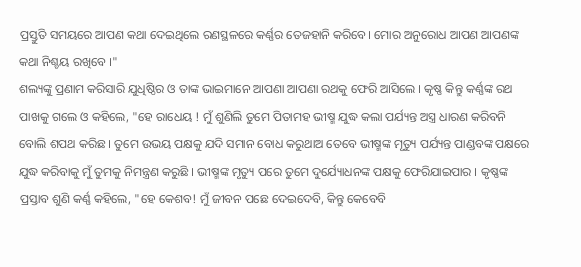ପ୍ରସ୍ତୁତି ସମୟରେ ଆପଣ କଥା ଦେଇଥିଲେ ରଣସ୍ଥଳରେ କର୍ଣ୍ଣର ତେଜହାନି କରିବେ। ମୋର ଅନୁରୋଧ ଆପଣ ଆପଣଙ୍କ କଥା ନିଶ୍ଚୟ ରଖିବେ ।"
ଶଲ୍ୟଙ୍କୁ ପ୍ରଣାମ କରିସାରି ଯୁଧିଷ୍ଠିର ଓ ତାଙ୍କ ଭାଇମାନେ ଆପଣା ଆପଣା ରଥକୁ ଫେରି ଆସିଲେ । କୃଷ୍ଣ କିନ୍ତୁ କର୍ଣ୍ଣଙ୍କ ରଥ ପାଖକୁ ଗଲେ ଓ କହିଲେ, "ହେ ରାଧେୟ ! ମୁଁ ଶୁଣିଲି ତୁମେ ପିତାମହ ଭୀଷ୍ମ ଯୁଦ୍ଧ କଲା ପର୍ଯ୍ୟନ୍ତ ଅସ୍ତ୍ର ଧାରଣ କରିବନି ବୋଲି ଶପଥ କରିଛ । ତୁମେ ଉଭୟ ପକ୍ଷକୁ ଯଦି ସମାନ ବୋଧ କରୁଥାଅ ତେବେ ଭୀଷ୍ମଙ୍କ ମୃତ୍ୟୁ ପର୍ଯ୍ୟନ୍ତ ପାଣ୍ଡବଙ୍କ ପକ୍ଷରେ ଯୁଦ୍ଧ କରିବାକୁ ମୁଁ ତୁମକୁ ନିମନ୍ତ୍ରଣ କରୁଛି । ଭୀଷ୍ମଙ୍କ ମୃତ୍ୟୁ ପରେ ତୁମେ ଦୁର୍ଯ୍ୟୋଧନଙ୍କ ପକ୍ଷକୁ ଫେରିଯାଇପାର । କୃଷ୍ଣଙ୍କ ପ୍ରସ୍ତାବ ଶୁଣି କର୍ଣ୍ଣ କହିଲେ, "ହେ କେଶବ! ମୁଁ ଜୀବନ ପଛେ ଦେଇଦେବି, କିନ୍ତୁ କେବେବି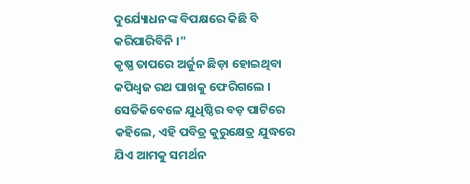ଦୁର୍ଯ୍ୟୋଧନଙ୍କ ବିପକ୍ଷରେ କିଛି ବି କରିପାରିବିନି ।"
କୃଷ୍ଣ ତାପରେ ଅର୍ଜୁନ ଛିଡ଼ା ହୋଇଥିବା କପିଧ୍ୱଜ ରଥ ପାଖକୁ ଫେରିଗଲେ । ସେତିକିବେଳେ ଯୁଧିଷ୍ଠିର ବଡ଼ ପାଟିରେ କହିଲେ, ଏହି ପବିତ୍ର କୁରୁକ୍ଷେତ୍ର ଯୁଦ୍ଧରେ ଯିଏ ଆମକୁ ସମର୍ଥନ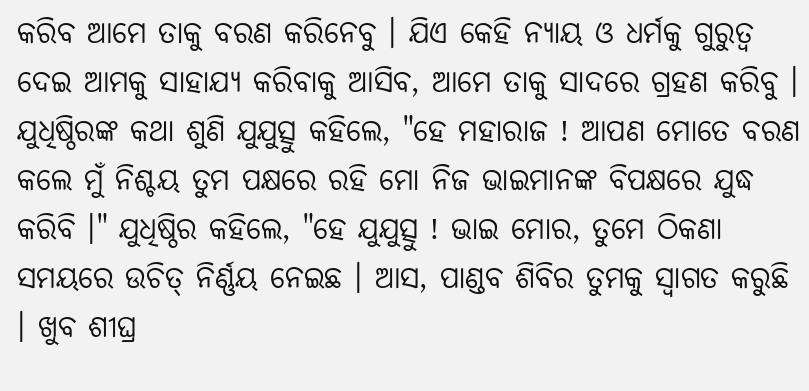କରିବ ଆମେ ତାକୁ ବରଣ କରିନେବୁ । ଯିଏ କେହି ନ୍ୟାୟ ଓ ଧର୍ମକୁ ଗୁରୁତ୍ୱ ଦେଇ ଆମକୁ ସାହାଯ୍ୟ କରିବାକୁ ଆସିବ, ଆମେ ତାକୁ ସାଦରେ ଗ୍ରହଣ କରିବୁ ।
ଯୁଧିଷ୍ଠିରଙ୍କ କଥା ଶୁଣି ଯୁଯୁତ୍ସୁ କହିଲେ, "ହେ ମହାରାଜ ! ଆପଣ ମୋତେ ବରଣ କଲେ ମୁଁ ନିଶ୍ଚୟ ତୁମ ପକ୍ଷରେ ରହି ମୋ ନିଜ ଭାଇମାନଙ୍କ ବିପକ୍ଷରେ ଯୁଦ୍ଧ କରିବି ।" ଯୁଧିଷ୍ଠିର କହିଲେ, "ହେ ଯୁଯୁତ୍ସୁ ! ଭାଇ ମୋର, ତୁମେ ଠିକଣା ସମୟରେ ଉଚିତ୍ ନିର୍ଣ୍ଣୟ ନେଇଛ । ଆସ, ପାଣ୍ଡବ ଶିବିର ତୁମକୁ ସ୍ୱାଗତ କରୁଛି । ଖୁବ ଶୀଘ୍ର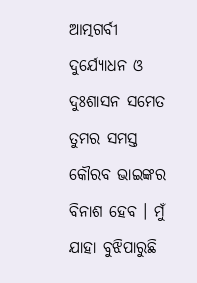ଆତ୍ମଗର୍ବୀ ଦୁର୍ଯ୍ୟୋଧନ ଓ ଦୁଃଶାସନ ସମେତ ତୁମର ସମସ୍ତ କୌରବ ଭାଇଙ୍କର ବିନାଶ ହେବ । ମୁଁ ଯାହା ବୁଝିପାରୁଛି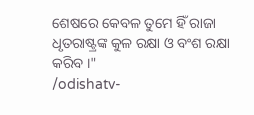ଶେଷରେ କେବଳ ତୁମେ ହିଁ ରାଜା ଧୃତରାଷ୍ଟ୍ରଙ୍କ କୁଳ ରକ୍ଷା ଓ ବଂଶ ରକ୍ଷା କରିବ ।"
/odishatv-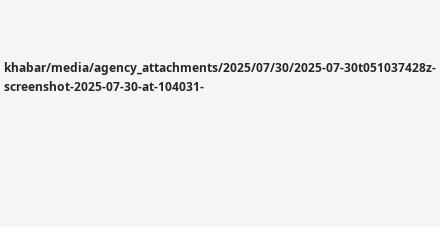khabar/media/agency_attachments/2025/07/30/2025-07-30t051037428z-screenshot-2025-07-30-at-104031-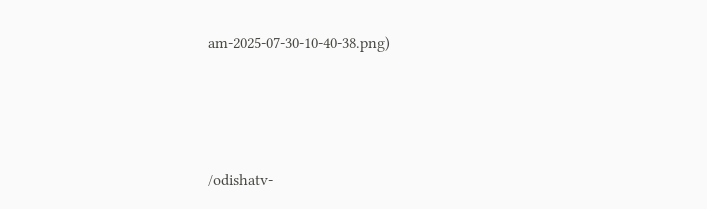am-2025-07-30-10-40-38.png)




/odishatv-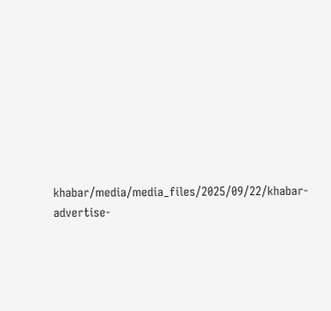khabar/media/media_files/2025/09/22/khabar-advertise-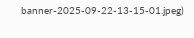banner-2025-09-22-13-15-01.jpeg)